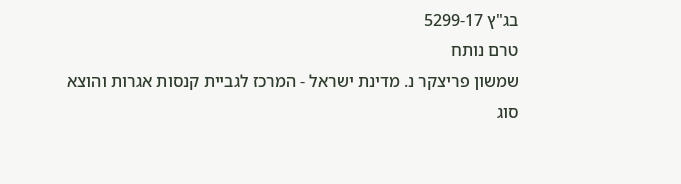בג"ץ 5299-17
טרם נותח
שמשון פריצקר נ. מדינת ישראל - המרכז לגביית קנסות אגרות והוצא
סוג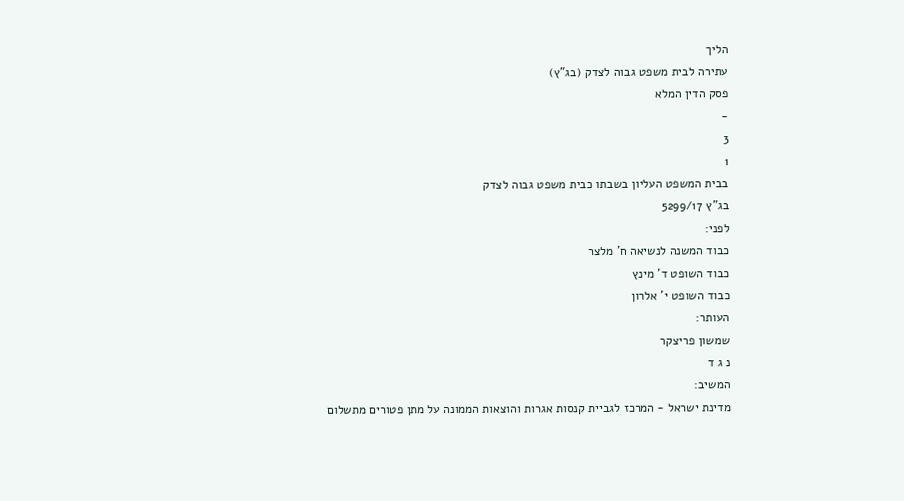הליך
עתירה לבית משפט גבוה לצדק (בג"ץ)
פסק הדין המלא
-
3
1
בבית המשפט העליון בשבתו כבית משפט גבוה לצדק
בג"ץ 5299/17
לפני:
כבוד המשנה לנשיאה ח' מלצר
כבוד השופט ד' מינץ
כבוד השופט י' אלרון
העותר:
שמשון פריצקר
נ ג ד
המשיב:
מדינת ישראל - המרכז לגביית קנסות אגרות והוצאות הממונה על מתן פטורים מתשלום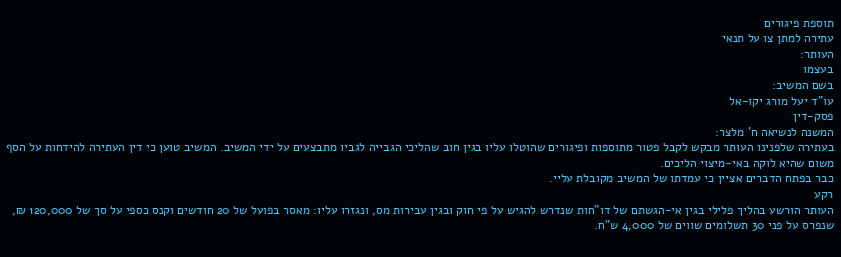תוספת פיגורים
עתירה למתן צו על תנאי
העותר:
בעצמו
בשם המשיב:
עו"ד יעל מורג יקו-אל
פסק-דין
המשנה לנשיאה ח' מלצר:
בעתירה שלפנינו העותר מבקש לקבל פטור מתוספות ופיגורים שהוטלו עליו בגין חוב שהליכי הגבייה לגביו מתבצעים על ידי המשיב. המשיב טוען כי דין העתירה להידחות על הסף משום שהיא לוקה באי-מיצוי הליכים.
כבר בפתח הדברים אציין כי עמדתו של המשיב מקובלת עליי.
רקע
העותר הורשע בהליך פלילי בגין אי-הגשתם של דו"חות שנדרש להגיש על פי חוק ובגין עבירות מס, ונגזרו עליו: מאסר בפועל של 20 חודשים וקנס כספי על סך של 120,000 ₪, שנפרס על פני 30 תשלומים שווים של 4,000 ש"ח.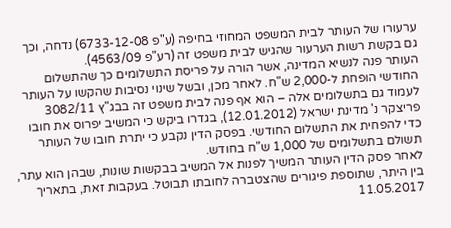ערעורו של העותר לבית המשפט המחוזי בחיפה (ע"פ 6733-12-08) נדחה, וכך גם בקשת רשות הערעור שהגיש לבית משפט זה (רע"פ 4563/09).
העותר פנה לנשיא המדינה, אשר הורה על פריסת התשלומים כך שהתשלום החודשי הופחת ל-2,000 ש"ח. לאחר מכן, ובשל שינוי נסיבות שהקשו על העותר לעמוד גם בתשלומים אלה – הוא אף פנה לבית משפט זה בבג"ץ 3082/11 פריצקר נ' מדינת ישראל (12.01.2012), בגדרו ביקש כי המשיב יפרוס את חובו כדי להפחית את התשלום החודשי. בפסק הדין נקבע כי יתרת חובו של העותר תשולם בתשלומים של 1,000 ש"ח בחודש.
לאחר פסק הדין העותר המשיך לפנות אל המשיב בבקשות שונות, שבהן הוא עתר, בין היתר, שתוספת פיגורים שהצטברה לחובתו תבוטל. בעקבות זאת, בתאריך 11.05.2017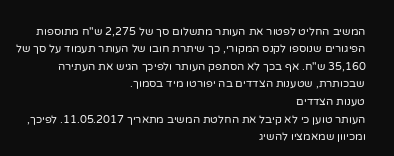המשיב החליט לפטור את העותר מתשלום סך של 2,275 ש"ח מתוספות הפיגורים שנוספו לקנס המקורי, כך שיתרת חובו של העותר תעמוד על סך של 35,160 ש"ח. אף בכך לא הסתפק העותר ולפיכך הגיש את העתירה שבכותרת, שטענות הצדדים בה יפורטו מיד בסמוך.
טענות הצדדים
העותר טוען כי לא קיבל את החלטת המשיב מתאריך 11.05.2017. לפיכך, ומכיוון שמאמציו להשיג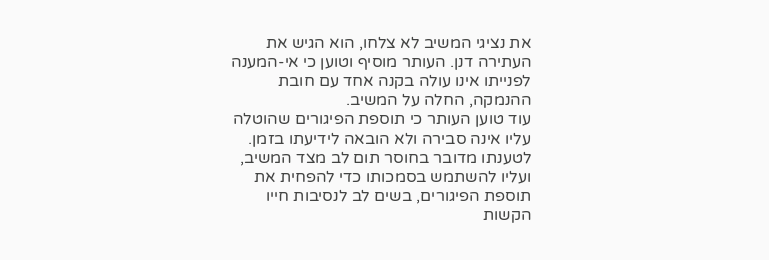את נציגי המשיב לא צלחו, הוא הגיש את העתירה דנן. העותר מוסיף וטוען כי אי-המענה לפנייתו אינו עולה בקנה אחד עם חובת ההנמקה, החלה על המשיב.
עוד טוען העותר כי תוספת הפיגורים שהוטלה עליו אינה סבירה ולא הובאה לידיעתו בזמן. לטענתו מדובר בחוסר תום לב מצד המשיב, ועליו להשתמש בסמכותו כדי להפחית את תוספת הפיגורים, בשים לב לנסיבות חייו הקשות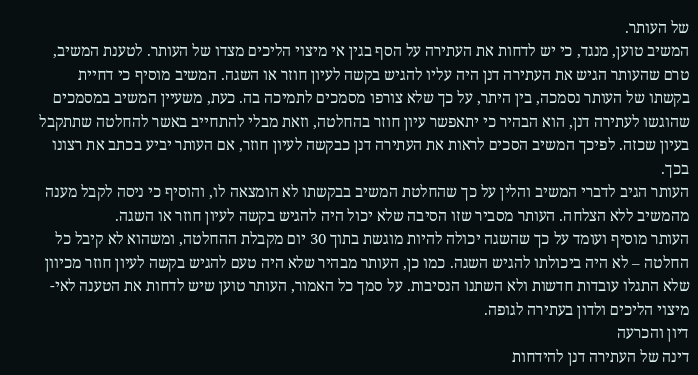של העותר.
המשיב טוען, מנגד, כי יש לדחות את העתירה על הסף בגין אי מיצוי הליכים מצדו של העותר. לטענת המשיב, טרם שהעותר הגיש את העתירה דנן היה עליו להגיש בקשה לעיון חוזר או השגה. המשיב מוסיף כי דחיית בקשתו של העותר נסמכה, בין היתר, על כך שלא צורפו מסמכים לתמיכה בה. כעת, משעיין המשיב במסמכים שהוגשו לעתירה דנן, הוא הבהיר כי יתאפשר עיון חוזר בהחלטה, וזאת מבלי להתחייב באשר להחלטה שתתקבל בעיון שכזה. לפיכך המשיב הסכים לראות את העתירה דנן כבקשה לעיון חוזר, אם העותר יביע בכתב את רצונו בכך.
העותר הגיב לדברי המשיב והלין על כך שהחלטת המשיב בבקשתו לא הומצאה לו, והוסיף כי ניסה לקבל מענה מהמשיב ללא הצלחה. העותר מסביר שזו הסיבה שלא יכול היה להגיש בקשה לעיון חוזר או השגה.
העותר מוסיף ועומד על כך שהשגה יכולה להיות מוגשת בתוך 30 יום מקבלת ההחלטה, ומשהוא לא קיבל כל החלטה – לא היה ביכולתו להגיש השגה. כמו כן, העותר מבהיר שלא היה טעם להגיש בקשה לעיון חוזר מכיוון שלא התגלו עובדות חדשות ולא השתנו הנסיבות. על סמך כל האמור, העותר טוען שיש לדחות את הטענה לאי-מיצוי הליכים ולדון בעתירה לגופה.
דיון והכרעה
דינה של העתירה דנן להידחות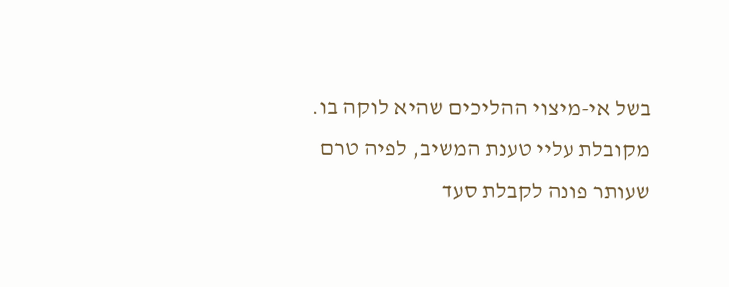בשל אי-מיצוי ההליכים שהיא לוקה בו. מקובלת עליי טענת המשיב, לפיה טרם שעותר פונה לקבלת סעד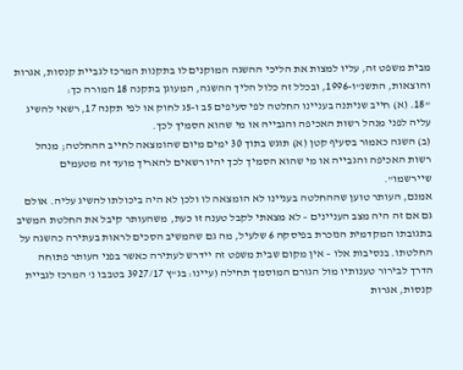מבית משפט זה, עליו למצות את הליכי ההשגה המוקנים לו בתקנות המרכז לגביית קנסות, אגרות והוצאות, התשנ"ו-1996, ובכלל זה כלול הליך ההשגה, המעוגן בתקנה 18 המורה כך:
"18. (א) חייב שניתנה בעניינו החלטה לפי סעיפים 5ב ו-5ג לחוק או לפי תקנה 17, רשאי להשיג עליה לפני מנהל רשות האכיפה והגבייה או מי שהוא הסמיך לכך.
(ב) השגה כאמור בסעיף קטן (א) תוגש בתוך 30 ימים מיום שהומצאה לחייב ההחלטה; מנהל רשות האכיפה והגבייה או מי שהוא הסמיך לכך יהיו רשאים להאריך מועד זה מטעמים שיירשמו".
אמנם, העותר טוען שההחלטה בעניינו לא הומצאה לו ולכן לא היה ביכולתו להשיג עליה. אולם גם אם זה היה מצב העניינים – לא מצאתי לקבל טענה זו כעת, משהעותר קיבל את החלטת המשיב בתגובתו המקדמית הנזכרת בפיסקה 6 שלעיל, מה גם שהמשיב הסכים לראות בעתירה כהשגה על החלטתו. בנסיבות אלו – אין מקום שבית משפט זה יידרש לעתירה כאשר בפני העותר פתוחה הדרך לבירור טענותיו מול הגורם המוסמך תחילה (עיינו: בג"ץ 3927/17 בטבבו נ' המרכז לגביית קנסות, אגרות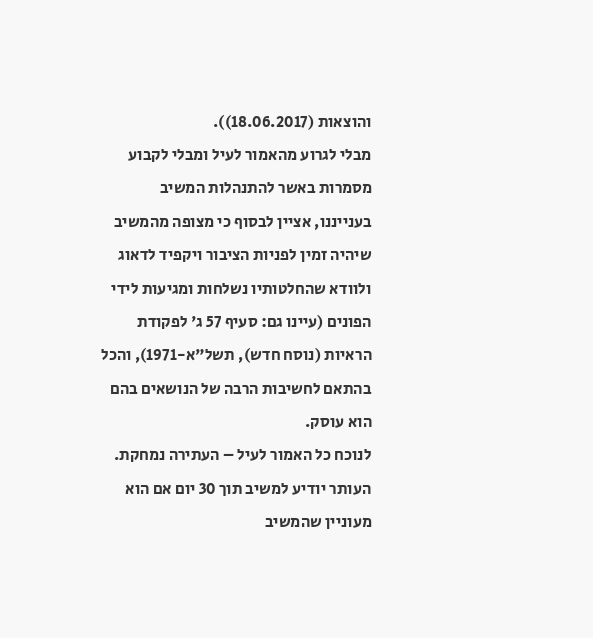והוצאות (18.06.2017)).
מבלי לגרוע מהאמור לעיל ומבלי לקבוע מסמרות באשר להתנהלות המשיב בענייננו, אציין לבסוף כי מצופה מהמשיב שיהיה זמין לפניות הציבור ויקפיד לדאוג ולוודא שהחלטותיו נשלחות ומגיעות לידי הפונים (עיינו גם: סעיף 57 ג' לפקודת הראיות (נוסח חדש), תשל"א-1971), והכל בהתאם לחשיבות הרבה של הנושאים בהם הוא עוסק.
לנוכח כל האמור לעיל – העתירה נמחקת. העותר יודיע למשיב תוך 30 יום אם הוא מעוניין שהמשיב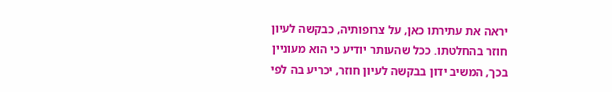יראה את עתירתו כאן, על צרופותיה, כבקשה לעיון חוזר בהחלטתו. ככל שהעותר יודיע כי הוא מעוניין בכך, המשיב ידון בבקשה לעיון חוזר, יכריע בה לפי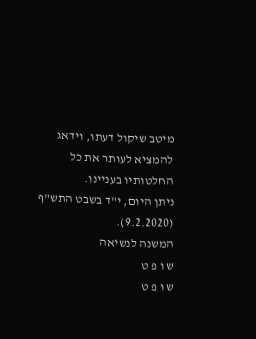מיטב שיקול דעתו, וידאג להמציא לעותר את כל החלטותיו בעניינו.
ניתן היום, י"ד בשבט התש"ף (9.2.2020).
המשנה לנשיאה
ש ו פ ט
ש ו פ ט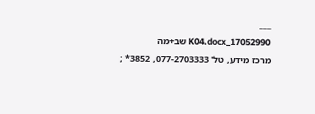___
17052990_K04.docx שב+מה
מרכז מידע, טל' 077-2703333, 3852* ;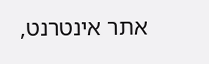אתר אינטרנט,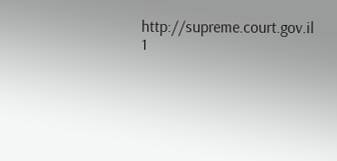http://supreme.court.gov.il
1